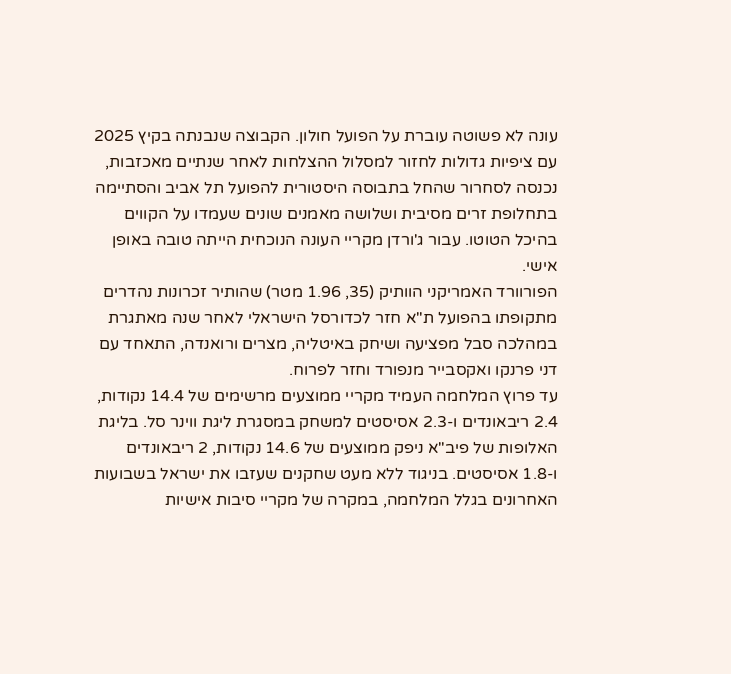עונה לא פשוטה עוברת על הפועל חולון. הקבוצה שנבנתה בקיץ 2025 עם ציפיות גדולות לחזור למסלול ההצלחות לאחר שנתיים מאכזבות, נכנסה לסחרור שהחל בתבוסה היסטורית להפועל תל אביב והסתיימה בתחלופת זרים מסיבית ושלושה מאמנים שונים שעמדו על הקווים בהיכל הטוטו. עבור ג'ורדן מקריי העונה הנוכחית הייתה טובה באופן אישי.
הפורוורד האמריקני הוותיק (35, 1.96 מטר) שהותיר זכרונות נהדרים מתקופתו בהפועל ת"א חזר לכדורסל הישראלי לאחר שנה מאתגרת במהלכה סבל מפציעה ושיחק באיטליה, מצרים ורואנדה, התאחד עם דני פרנקו ואקסבייר מנפורד וחזר לפרוח.
עד פרוץ המלחמה העמיד מקריי ממוצעים מרשימים של 14.4 נקודות, 2.4 ריבאונדים ו-2.3 אסיסטים למשחק במסגרת ליגת ווינר סל. בליגת האלופות של פיב"א ניפק ממוצעים של 14.6 נקודות, 2 ריבאונדים ו-1.8 אסיסטים. בניגוד ללא מעט שחקנים שעזבו את ישראל בשבועות האחרונים בגלל המלחמה, במקרה של מקריי סיבות אישיות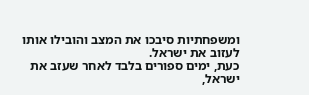ומשפחתיות סיבכו את המצב והובילו אותו לעזוב את ישראל.
כעת, ימים ספורים בלבד לאחר שעזב את ישראל,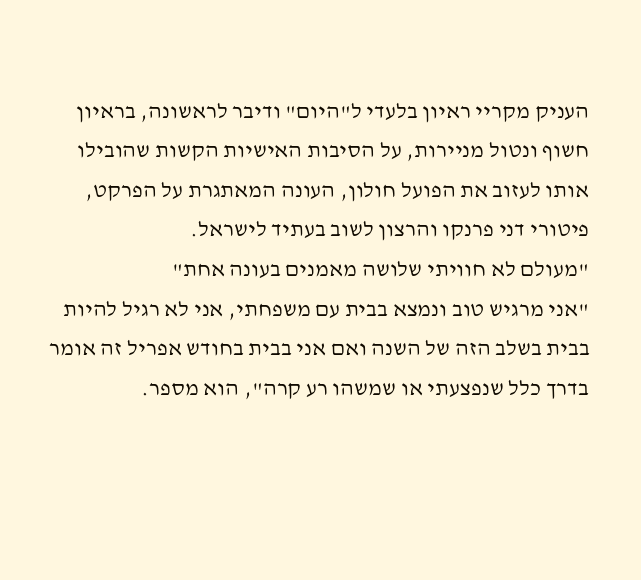העניק מקריי ראיון בלעדי ל"היום" ודיבר לראשונה, בראיון חשוף ונטול מניירות, על הסיבות האישיות הקשות שהובילו אותו לעזוב את הפועל חולון, העונה המאתגרת על הפרקט, פיטורי דני פרנקו והרצון לשוב בעתיד לישראל.
"מעולם לא חוויתי שלושה מאמנים בעונה אחת"
"אני מרגיש טוב ונמצא בבית עם משפחתי, אני לא רגיל להיות בבית בשלב הזה של השנה ואם אני בבית בחודש אפריל זה אומר בדרך כלל שנפצעתי או שמשהו רע קרה", הוא מספר.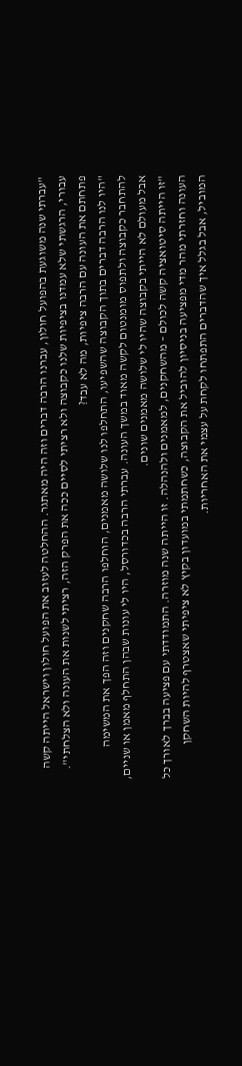"עברתי שנה משוגעת בהפועל חולון, עברנו הרבה דברים וזה היה מאתגר. ההחלטה לעזוב את הפועל חולון וישראל הייתה קשה עבורי, הרגשתי שלא עמדנו בציפיות שלנו כקבוצה ולא רציתי לסיים ככה את הפרק הזה, רציתי לשנות את העונה ולא הצלחתי".
פתחתם את העונה עם הרבה ציפיות, מה לא עבד?
"היו לנו הרבה דברים בתוך הקבוצה שהשפיעו, התחלפו לנו שלושה מאמנים, הוחלפו הרבה שחקנים וזה הפך את המשימה להתחבר כקבוצה ולתפוס מומנטום לקשה מאוד במשך העונה. עברתי הרבה בכדורסל, היו לי עונות שבהן התחלף מאמן או שניים, אבל מעולם לא הייתי בקבוצה שהיו לי שלושה מאמנים שונים.
"זו הייתה סיטואציה קשה לכולם – מהשחקנים, למאמנים ולהנהלה. זו הייתה שנה מוזרה. התמודדתי עם פציעה בברך לאורך כל העונה וחזרתי מהר מדי מפציעה בניסיון להוביל את הקבוצה, כשחתמתי במועדון בקיץ לא ציפיתי שאצטרף להיות השחקן המוביל, אבל בגלל איך שהדברים התפתחו לקחת על עצמי את האחריות.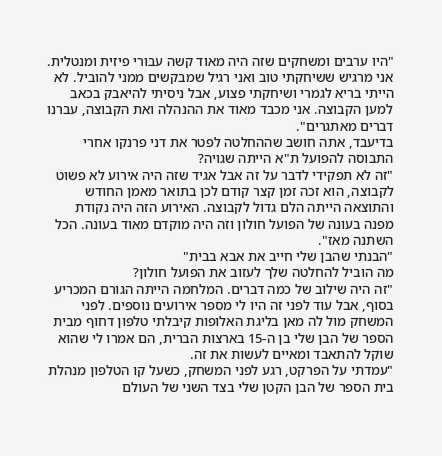"היו ערבים ומשחקים שזה היה מאוד קשה עבורי פיזית ומנטלית. אני מרגיש ששיחקתי טוב ואני רגיל שמבקשים ממני להוביל. לא הייתי בריא לגמרי ושיחקתי פצוע, אבל ניסיתי להיאבק בכאב למען הקבוצה. אני מכבד מאוד את ההנהלה ואת הקבוצה, עברנו דברים מאתגרים".
בדיעבד, אתה חושב שההחלטה לפטר את דני פרנקו אחרי התבוסה להפועל ת"א הייתה שגויה?
"זה לא תפקידי לדבר על זה אבל אגיד שזה היה אירוע לא פשוט לקבוצה, הוא זכה זמן קצר קודם לכן בתואר מאמן החודש והתוצאה הייתה הלם גדול לקבוצה. האירוע הזה היה נקודת מפנה בעונה של הפועל חולון וזה היה מוקדם מאוד בעונה. הכל השתנה מאז".
"הבנתי שהבן שלי חייב את אבא בבית"
מה הוביל להחלטה שלך לעזוב את הפועל חולון?
"זה היה שילוב של כמה דברים. המלחמה הייתה הגורם המכריע בסוף, אבל עוד לפני זה היו לי מספר אירועים נוספים. לפני המשחק מול לה מאן בליגת האלופות קיבלתי טלפון דחוף מבית הספר של הבן שלי בן ה-15 בארצות הברית, הם אמרו לי שהוא שוקל להתאבד ומאיים לעשות את זה.
"עמדתי על הפרקט, רגע לפני המשחק, כשעל קו הטלפון מנהלת בית הספר של הבן הקטן שלי בצד השני של העולם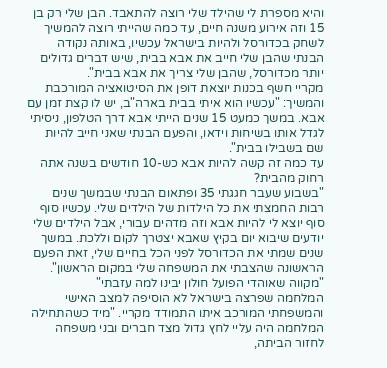והיא מספרת לי שהילד שלי רוצה להתאבד. הבן שלי רק בן 15 וזה אירוע משנה חיים, עד כמה שהייתי רוצה להמשיך לשחק בכדורסל ולהיות בישראל עכשיו, באותה נקודה הבנתי שהבן שלי חייב את אבא בבית, שיש דברים גדולים יותר מכדורסל, שהבן שלי צריך את אבא בבית".
מקריי חשף בכנות יוצאת דופן את הסיטואציה המורכבת והמשיך: "עכשיו הוא איתי בבית בארה"ב, יש לו קצת זמן עם אבא. במשך כמעט 15 שנים הייתי אבא דרך הטלפון, ניסיתי לגדל אותו בשיחות וידאו, והפעם הבנתי שאני חייב להיות שם בשבילו בבית".
עד כמה זה קשה להיות אבא כש-10 חודשים בשנה אתה רחוק מהבית?
"בשבוע שעבר חגגתי 35 ופתאום הבנתי שבמשך שנים רבות החמצתי את כל הילדות של הילדים שלי. עכשיו סוף סוף יוצא לי להיות אבא וזה מדהים עבורי, אבל הילדים שלי יודעים שיבוא יום בקיץ שאבא יצטרך לקום וללכת. במשך שנים שמתי את הכדורסל לפני הכל בחיים שלי, זאת הפעם הראשונה שהצבתי את המשפחה שלי במקום הראשון".
"מקווה שאוהדי הפועל חולון יבינו למה עזבתי"
המלחמה שפרצה בישראל לא הוסיפה למצב האישי והמשפחתי המורכב איתו התמודד מקריי. "מיד כשהתחילה המלחמה היה עליי לחץ גדול מצד חברים ובני משפחה לחזור הביתה,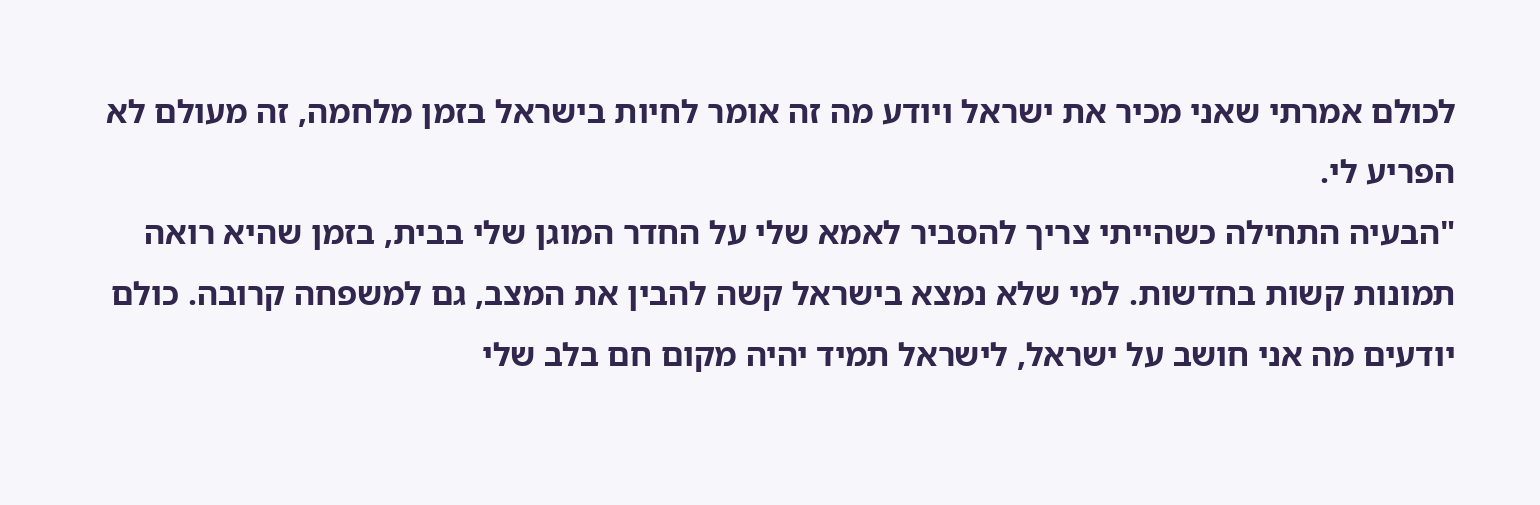לכולם אמרתי שאני מכיר את ישראל ויודע מה זה אומר לחיות בישראל בזמן מלחמה, זה מעולם לא הפריע לי.
"הבעיה התחילה כשהייתי צריך להסביר לאמא שלי על החדר המוגן שלי בבית, בזמן שהיא רואה תמונות קשות בחדשות. למי שלא נמצא בישראל קשה להבין את המצב, גם למשפחה קרובה. כולם יודעים מה אני חושב על ישראל, לישראל תמיד יהיה מקום חם בלב שלי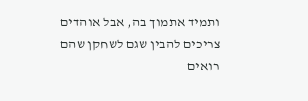ותמיד אתמוך בה, אבל אוהדים צריכים להבין שגם לשחקן שהם רואים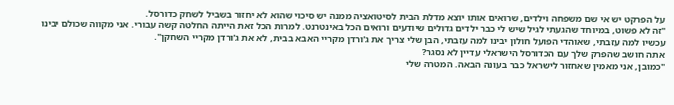על הפרקט יש אי שם משפחה וילדים, שרואים אותו יוצא מדלת הבית לסיטואציה ממנה יש סיכוי שהוא לא יחזור בשביל לשחק כדורסל.
"זה לא פשוט, במיוחד שהגעתי לגיל שיש לי כבר ילדים גדולים שיודעים ורואים הכל באינטרנט. למרות הכל זאת הייתה החלטה קשה עבורי. אני מקווה שכולם יבינו עכשיו למה עזבתי, שאוהדי הפועל חולון יבינו למה עזבתי, הבן שלי צריך את ג'ורדן מקריי האבא בבית, לא את ג'ורדן מקריי השחקן".
אתה חושב שהפרק שלך עם הכדורסל הישראלי עדיין לא נסגר?
"כמובן, אני מאמין שאחזור לישראל כבר בעונה הבאה. המטרה שלי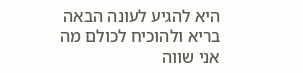היא להגיע לעונה הבאה בריא ולהוכיח לכולם מה אני שווה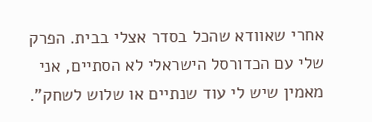אחרי שאוודא שהכל בסדר אצלי בבית. הפרק שלי עם הכדורסל הישראלי לא הסתיים, אני מאמין שיש לי עוד שנתיים או שלוש לשחק".